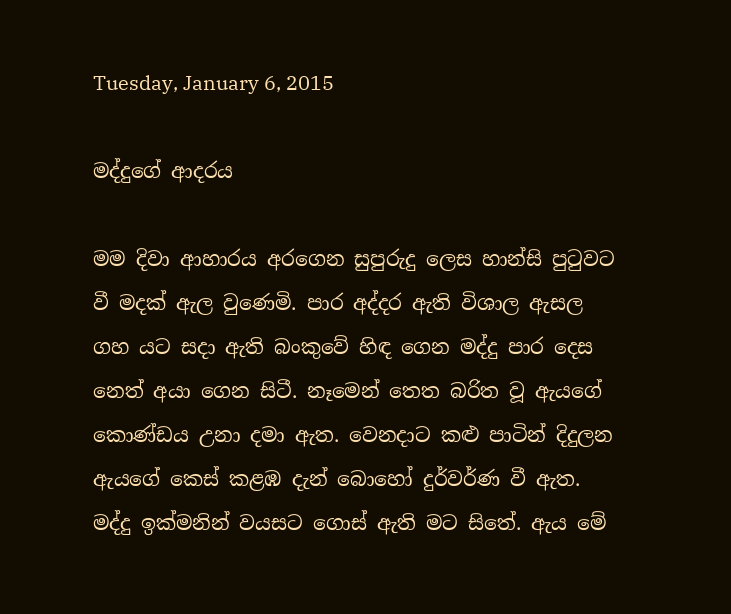Tuesday, January 6, 2015

මද්දුගේ ආදරය

මම දිවා ආහාරය අරගෙන සුපුරුදු ලෙස හාන්සි පුටුවට වී මදක් ඇල වුණෙමි. පාර අද්දර ඇති විශාල ඇසල ගහ යට සදා ඇති බංකුවේ හිඳ ගෙන මද්දු පාර දෙස නෙත් අයා ගෙන සිටී. නෑමෙන් තෙත බරිත වූ ඇයගේ කොණ්ඩය උනා දමා ඇත. වෙනදාට කළු පාටින් දිදුලන ඇයගේ කෙස් කළඹ දැන් බොහෝ දුර්වර්ණ වී ඇත. මද්දු ඉක්මනින් වයසට ගොස් ඇති මට සිතේ. ඇය මේ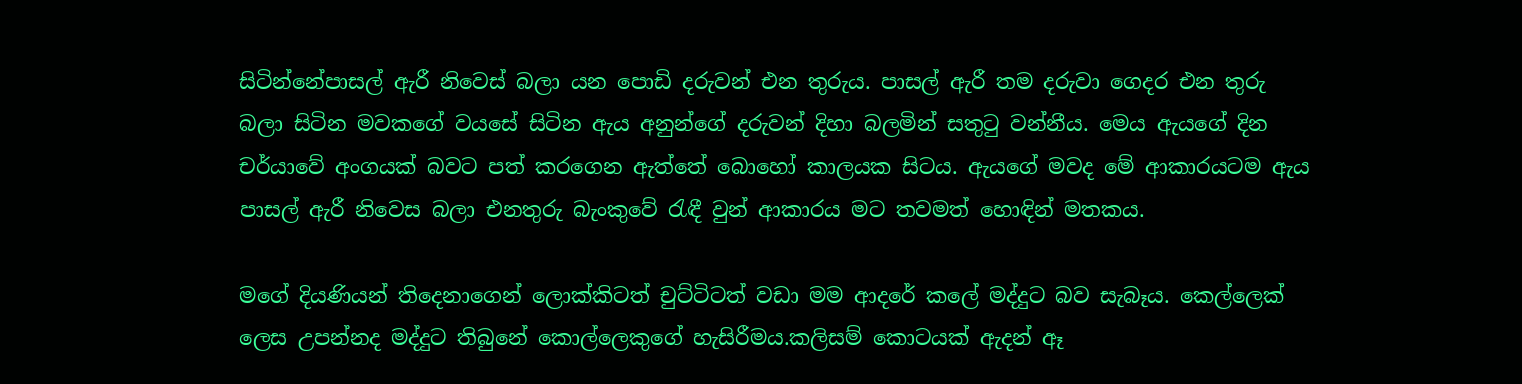සිටින්නේපාසල් ඇරී නිවෙස් බලා යන පොඩි දරුවන් එන තුරුය. පාසල් ඇරී තම දරුවා ගෙදර එන තුරු බලා සිටින මවකගේ වයසේ සිටින ඇය අනුන්ගේ දරුවන් දිහා බලමින් සතුටු වන්නීය. මෙය ඇයගේ දින චර්යාවේ අංගයක් බවට පත් කරගෙන ඇත්තේ බොහෝ කාලයක සිටය. ඇයගේ මවද මේ ආකාරයටම ඇය පාසල් ඇරී නිවෙස බලා එනතුරු බැංකුවේ රැඳී වුන් ආකාරය මට තවමත් හොඳින් මතකය.

මගේ දියණියන් තිදෙනාගෙන් ලොක්කිටත් චුට්ටිටත් වඩා මම ආදරේ කලේ මද්දුට බව සැබෑය. කෙල්ලෙක් ලෙස උපන්නද මද්දුට තිබුනේ කොල්ලෙකුගේ හැසිරීමය.කලිසම් කොටයක් ඇදන් ඈ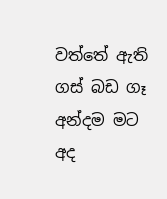වත්තේ ඇති ගස් බඩ ගෑ අන්දම මට අද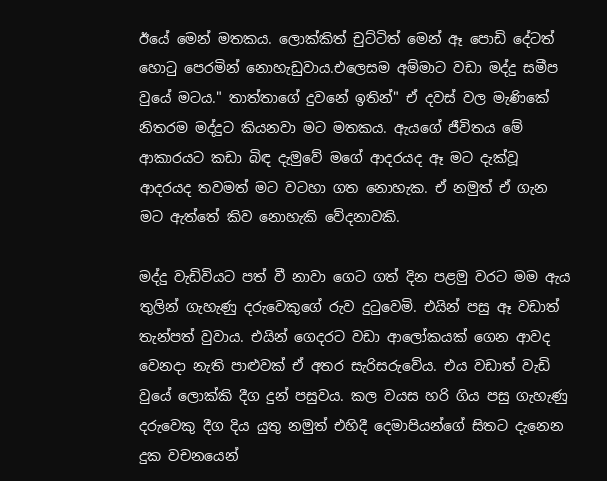ඊයේ මෙන් මතකය. ලොක්කිත් චුට්ටිත් මෙන් ඈ පොඩි දේටත් හොටු පෙරමින් නොහැඩුවාය.එලෙසම අම්මාට වඩා මද්දු සමීප වුයේ මටය." තාත්තාගේ දුවනේ ඉතින්" ඒ දවස් වල මැණිකේ නිතරම මද්දුට කියනවා මට මතකය. ඇයගේ ජීවිතය මේ ආකාරයට කඩා බිඳ දැමුවේ මගේ ආදරයද ඈ මට දැක්වූ ආදරයද තවමත් මට වටහා ගත නොහැක. ඒ නමුත් ඒ ගැන මට ඇත්තේ කිව නොහැකි වේදනාවකි.

මද්දු වැඩිවියට පත් වී නාවා ගෙට ගත් දින පළමු වරට මම ඇය තුලින් ගැහැණු දරුවෙකුගේ රුව දුටුවෙමි. එයින් පසු ඈ වඩාත් තැන්පත් වුවාය. එයින් ගෙදරට වඩා ආලෝකයක් ගෙන ආවද වෙනදා නැති පාළුවක් ඒ අතර සැරිසරුවේය. එය වඩාත් වැඩි වුයේ ලොක්කි දීග දුන් පසුවය. කල වයස හරි ගිය පසු ගැහැණු දරුවෙකු දීග දිය යුතු නමුත් එහිදී දෙමාපියන්ගේ සිතට දැනෙන දුක වචනයෙන්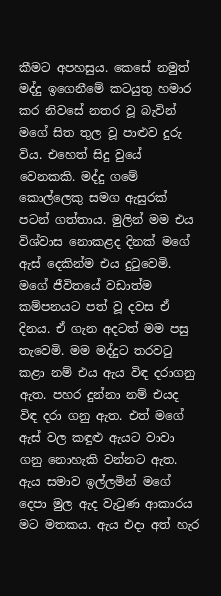කීමට අපහසුය. කෙසේ නමුත් මද්දු ඉගෙනීමේ කටයුතු හමාර කර නිවසේ නතර වූ බැවින් මගේ සිත තුල වූ පාළුව දුරු විය. එහෙත් සිදු වුයේ වෙනකකි. මද්දු ගමේ කොල්ලෙකු සමග ඇසුරක් පටන් ගත්තාය. මුලින් මම එය විශ්වාස නොකළද දිනක් මගේ ඇස් දෙකින්ම එය දුටුවෙමි. මගේ ජීවිතයේ වඩාත්ම කම්පනයට පත් වූ දවස ඒ දිනය. ඒ ගැන අදටත් මම පසු තැවෙමි. මම මද්දුට තරවටු කළා නම් එය ඇය විඳ දරාගනු ඇත. පහර දුන්නා නම් එයද විඳ දරා ගනු ඇත. එත් මගේ ඇස් වල කඳුළු ඇයට වාවා ගනු නොහැකි වන්නට ඇත. ඇය සමාව ඉල්ලමින් මගේ දෙපා මුල ඇද වැටුණ ආකාරය මට මතකය. ඇය එදා අත් හැර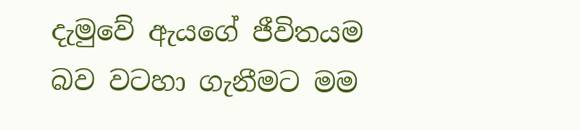දැමුවේ ඇයගේ ජීවිතයම බව වටහා ගැනීමට මම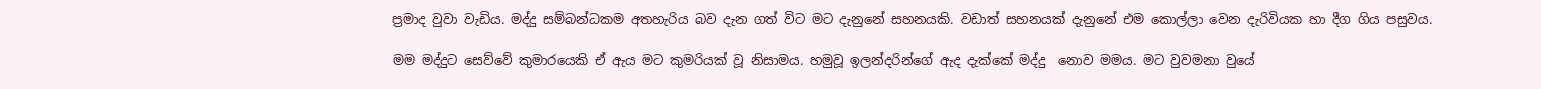ප්‍රමාද වුවා වැඩිය. මද්දු සම්බන්ධකම අතහැරිය බව දැන ගත් විට මට දැනුනේ සහනයකි. වඩාත් සහනයක් දැනුනේ එම කොල්ලා වෙන දැරිවියක හා දීග ගිය පසුවය.

මම මද්දුට සෙව්වේ කුමාරයෙකි ඒ ඇය මට කුමරියක් වූ නිසාමය. හමුවූ ඉලන්දරින්ගේ ඇද දැක්කේ මද්දු  නොව මමය. මට වුවමනා වුයේ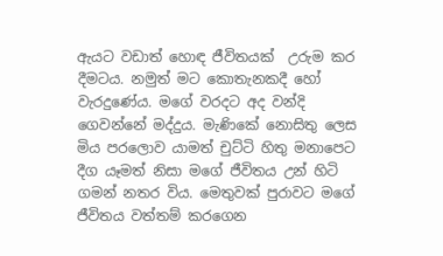ඇයට වඩාත් හොඳ ජීවිතයක්  උරුම කර දීමටය. නමුත් මට කොතැනකදී හෝ වැරදුණේය. මගේ වරදට අද වන්දි ගෙවන්නේ මද්දුය. මැණිකේ නොසිතු ලෙස මිය පරලොව යාමත් චුට්ටි හිතු මනාපෙට දීග යෑමත් නිසා මගේ ජීවිතය උන් හිටි ගමන් නතර විය. මෙතුවක් පුරාවට මගේ ජීවිතය වත්තම් කරගෙන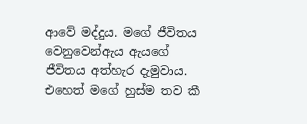ආවේ මද්දුය. මගේ ජීවිතය වෙනුවෙන්ඇය ඇයගේ ජීවිතය අත්හැර දැමුවාය. එහෙත් මගේ හුස්ම තව කී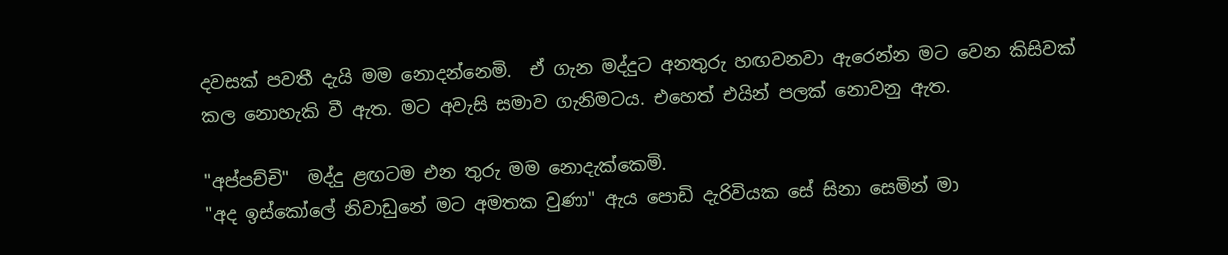දවසක් පවතී දැයි මම නොදන්නෙමි.  ඒ ගැන මද්දුට අනතුරු හඟවනවා ඇරෙන්න මට වෙන කිසිවක්
කල නොහැකි වී ඇත. මට අවැසි සමාව ගැනිමටය. එහෙත් එයින් පලක් නොවනු ඇත.

"අප්පච්චි"  මද්දු ළඟටම එන තුරු මම නොදැක්කෙමි.
"අද ඉස්කෝලේ නිවාඩුනේ මට අමතක වුණා" ඇය පොඩි දැරිවියක සේ සිනා සෙමින් මා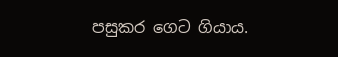පසුකර ගෙට ගියාය.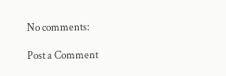No comments:

Post a Comment